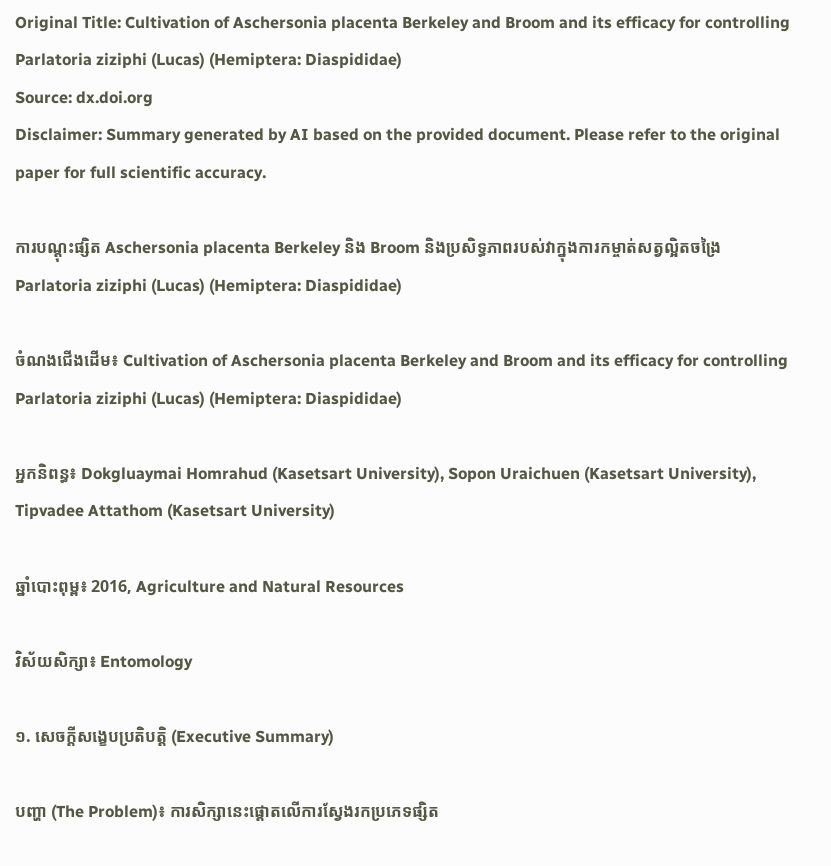Original Title: Cultivation of Aschersonia placenta Berkeley and Broom and its efficacy for controlling Parlatoria ziziphi (Lucas) (Hemiptera: Diaspididae)
Source: dx.doi.org
Disclaimer: Summary generated by AI based on the provided document. Please refer to the original paper for full scientific accuracy.

ការបណ្តុះផ្សិត Aschersonia placenta Berkeley និង Broom និងប្រសិទ្ធភាពរបស់វាក្នុងការកម្ចាត់សត្វល្អិតចង្រៃ Parlatoria ziziphi (Lucas) (Hemiptera: Diaspididae)

ចំណងជើងដើម៖ Cultivation of Aschersonia placenta Berkeley and Broom and its efficacy for controlling Parlatoria ziziphi (Lucas) (Hemiptera: Diaspididae)

អ្នកនិពន្ធ៖ Dokgluaymai Homrahud (Kasetsart University), Sopon Uraichuen (Kasetsart University), Tipvadee Attathom (Kasetsart University)

ឆ្នាំបោះពុម្ព៖ 2016, Agriculture and Natural Resources

វិស័យសិក្សា៖ Entomology

១. សេចក្តីសង្ខេបប្រតិបត្តិ (Executive Summary)

បញ្ហា (The Problem)៖ ការសិក្សានេះផ្តោតលើការស្វែងរកប្រភេទផ្សិត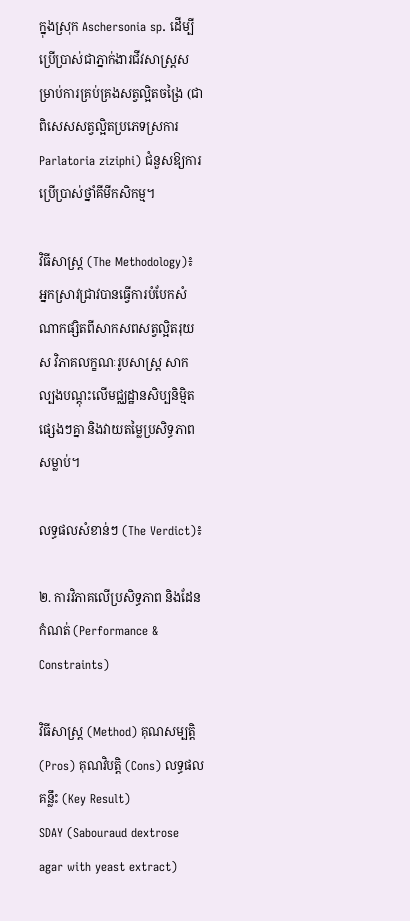ក្នុងស្រុក Aschersonia sp. ដើម្បីប្រើប្រាស់ជាភ្នាក់ងារជីវសាស្រ្តសម្រាប់ការគ្រប់គ្រងសត្វល្អិតចង្រៃ (ជាពិសេសសត្វល្អិតប្រភេទស្រការ Parlatoria ziziphi) ជំនួសឱ្យការប្រើប្រាស់ថ្នាំគីមីកសិកម្ម។

វិធីសាស្ត្រ (The Methodology)៖ អ្នកស្រាវជ្រាវបានធ្វើការបំបែកសំណាកផ្សិតពីសាកសពសត្វល្អិតរុយស វិភាគលក្ខណៈរូបសាស្រ្ត សាកល្បងបណ្តុះលើមជ្ឈដ្ឋានសិប្បនិម្មិតផ្សេងៗគ្នា និងវាយតម្លៃប្រសិទ្ធភាពសម្លាប់។

លទ្ធផលសំខាន់ៗ (The Verdict)៖

២. ការវិភាគលើប្រសិទ្ធភាព និងដែនកំណត់ (Performance & Constraints)

វិធីសាស្ត្រ (Method) គុណសម្បត្តិ (Pros) គុណវិបត្តិ (Cons) លទ្ធផលគន្លឹះ (Key Result)
SDAY (Sabouraud dextrose agar with yeast extract)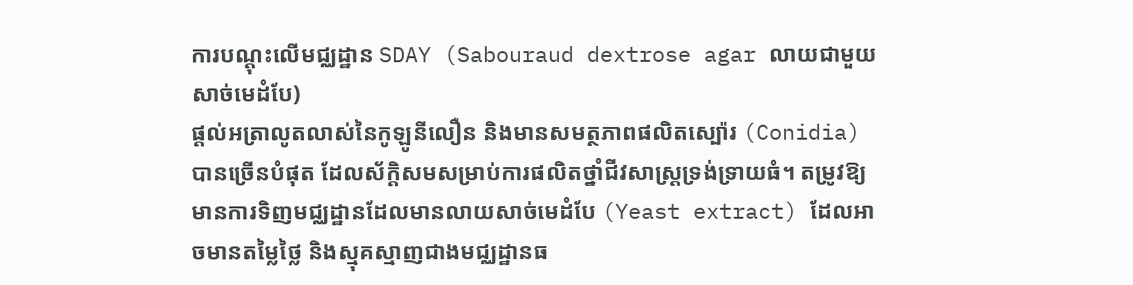ការបណ្តុះលើមជ្ឈដ្ឋាន SDAY (Sabouraud dextrose agar លាយជាមួយសាច់មេដំបែ)
ផ្តល់អត្រាលូតលាស់នៃកូឡូនីលឿន និងមានសមត្ថភាពផលិតស្ប៉ោរ (Conidia) បានច្រើនបំផុត ដែលស័ក្តិសមសម្រាប់ការផលិតថ្នាំជីវសាស្រ្តទ្រង់ទ្រាយធំ។ តម្រូវឱ្យមានការទិញមជ្ឈដ្ឋានដែលមានលាយសាច់មេដំបែ (Yeast extract) ដែលអាចមានតម្លៃថ្លៃ និងស្មុគស្មាញជាងមជ្ឈដ្ឋានធ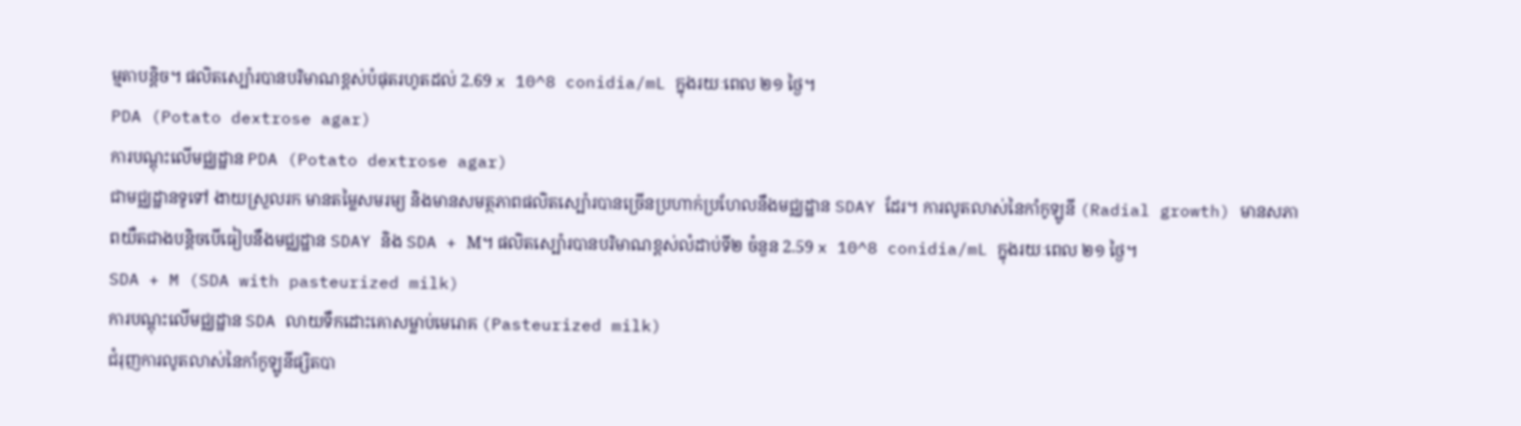ម្មតាបន្តិច។ ផលិតស្ប៉ោរបានបរិមាណខ្ពស់បំផុតរហូតដល់ 2.69 x 10^8 conidia/mL ក្នុងរយៈពេល ២១ ថ្ងៃ។
PDA (Potato dextrose agar)
ការបណ្តុះលើមជ្ឈដ្ឋាន PDA (Potato dextrose agar)
ជាមជ្ឈដ្ឋានទូទៅ ងាយស្រួលរក មានតម្លៃសមរម្យ និងមានសមត្ថភាពផលិតស្ប៉ោរបានច្រើនប្រហាក់ប្រហែលនឹងមជ្ឈដ្ឋាន SDAY ដែរ។ ការលូតលាស់នៃកាំកូឡូនី (Radial growth) មានសភាពយឺតជាងបន្តិចបើធៀបនឹងមជ្ឈដ្ឋាន SDAY និង SDA + M។ ផលិតស្ប៉ោរបានបរិមាណខ្ពស់លំដាប់ទី២ ចំនួន 2.59 x 10^8 conidia/mL ក្នុងរយៈពេល ២១ ថ្ងៃ។
SDA + M (SDA with pasteurized milk)
ការបណ្តុះលើមជ្ឈដ្ឋាន SDA លាយទឹកដោះគោសម្លាប់មេរោគ (Pasteurized milk)
ជំរុញការលូតលាស់នៃកាំកូឡូនីផ្សិតបា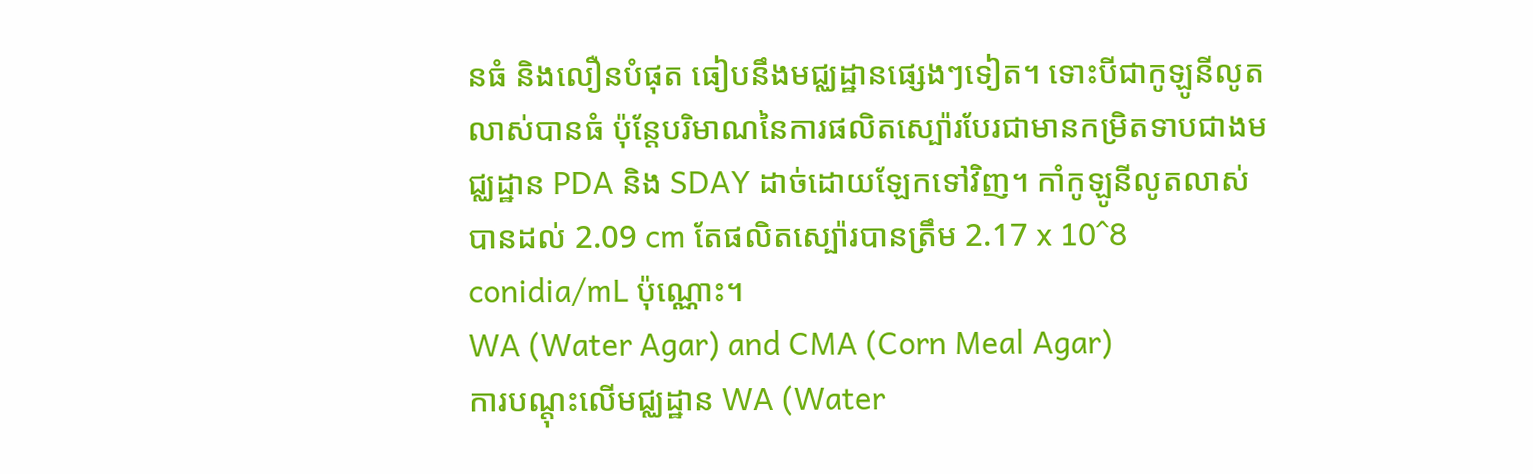នធំ និងលឿនបំផុត ធៀបនឹងមជ្ឈដ្ឋានផ្សេងៗទៀត។ ទោះបីជាកូឡូនីលូតលាស់បានធំ ប៉ុន្តែបរិមាណនៃការផលិតស្ប៉ោរបែរជាមានកម្រិតទាបជាងមជ្ឈដ្ឋាន PDA និង SDAY ដាច់ដោយឡែកទៅវិញ។ កាំកូឡូនីលូតលាស់បានដល់ 2.09 cm តែផលិតស្ប៉ោរបានត្រឹម 2.17 x 10^8 conidia/mL ប៉ុណ្ណោះ។
WA (Water Agar) and CMA (Corn Meal Agar)
ការបណ្តុះលើមជ្ឈដ្ឋាន WA (Water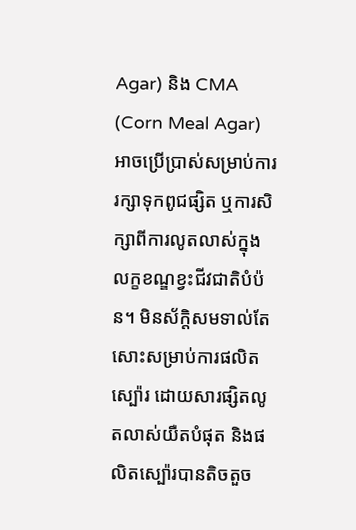Agar) និង CMA (Corn Meal Agar)
អាចប្រើប្រាស់សម្រាប់ការរក្សាទុកពូជផ្សិត ឬការសិក្សាពីការលូតលាស់ក្នុងលក្ខខណ្ឌខ្វះជីវជាតិបំប៉ន។ មិនស័ក្តិសមទាល់តែសោះសម្រាប់ការផលិតស្ប៉ោរ ដោយសារផ្សិតលូតលាស់យឺតបំផុត និងផលិតស្ប៉ោរបានតិចតួច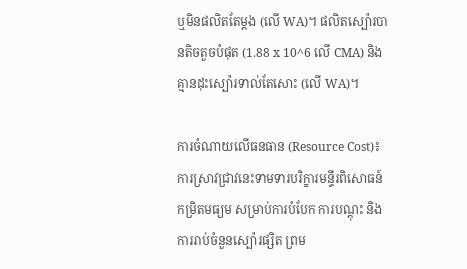ឬមិនផលិតតែម្តង (លើ WA)។ ផលិតស្ប៉ោរបានតិចតួចបំផុត (1.88 x 10^6 លើ CMA) និងគ្មានដុះស្ប៉ោរទាល់តែសោះ (លើ WA)។

ការចំណាយលើធនធាន (Resource Cost)៖ ការស្រាវជ្រាវនេះទាមទារបរិក្ខារមន្ទីរពិសោធន៍កម្រិតមធ្យម សម្រាប់ការបំបែក ការបណ្តុះ និងការរាប់ចំនួនស្ប៉ោរផ្សិត ព្រម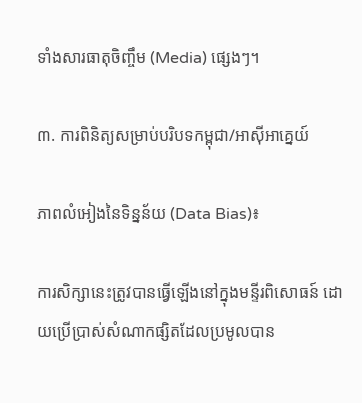ទាំងសារធាតុចិញ្ចឹម (Media) ផ្សេងៗ។

៣. ការពិនិត្យសម្រាប់បរិបទកម្ពុជា/អាស៊ីអាគ្នេយ៍

ភាពលំអៀងនៃទិន្នន័យ (Data Bias)៖

ការសិក្សានេះត្រូវបានធ្វើឡើងនៅក្នុងមន្ទីរពិសោធន៍ ដោយប្រើប្រាស់សំណាកផ្សិតដែលប្រមូលបាន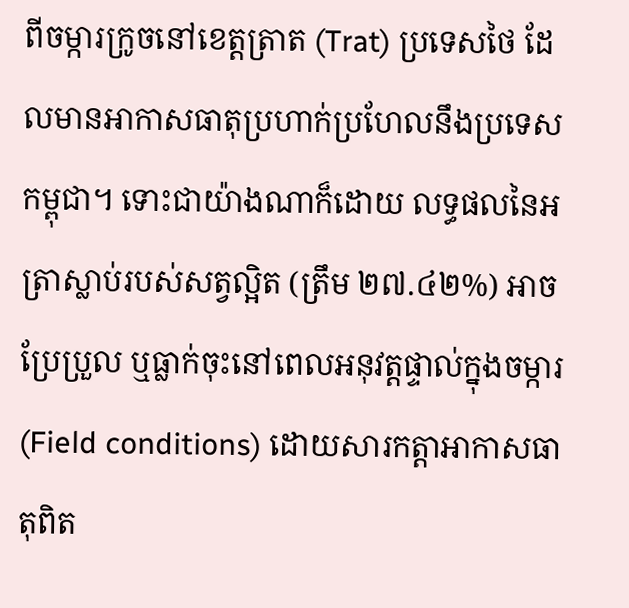ពីចម្ការក្រូចនៅខេត្តត្រាត (Trat) ប្រទេសថៃ ដែលមានអាកាសធាតុប្រហាក់ប្រហែលនឹងប្រទេសកម្ពុជា។ ទោះជាយ៉ាងណាក៏ដោយ លទ្ធផលនៃអត្រាស្លាប់របស់សត្វល្អិត (ត្រឹម ២៧.៤២%) អាចប្រែប្រួល ឬធ្លាក់ចុះនៅពេលអនុវត្តផ្ទាល់ក្នុងចម្ការ (Field conditions) ដោយសារកត្តាអាកាសធាតុពិត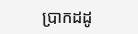ប្រាកដដូ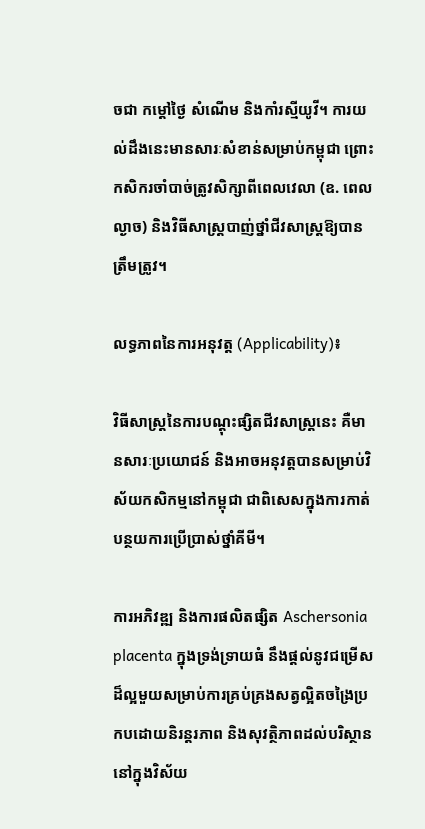ចជា កម្តៅថ្ងៃ សំណើម និងកាំរស្មីយូវី។ ការយល់ដឹងនេះមានសារៈសំខាន់សម្រាប់កម្ពុជា ព្រោះកសិករចាំបាច់ត្រូវសិក្សាពីពេលវេលា (ឧ. ពេលល្ងាច) និងវិធីសាស្ត្របាញ់ថ្នាំជីវសាស្រ្តឱ្យបានត្រឹមត្រូវ។

លទ្ធភាពនៃការអនុវត្ត (Applicability)៖

វិធីសាស្ត្រនៃការបណ្តុះផ្សិតជីវសាស្រ្តនេះ គឺមានសារៈប្រយោជន៍ និងអាចអនុវត្តបានសម្រាប់វិស័យកសិកម្មនៅកម្ពុជា ជាពិសេសក្នុងការកាត់បន្ថយការប្រើប្រាស់ថ្នាំគីមី។

ការអភិវឌ្ឍ និងការផលិតផ្សិត Aschersonia placenta ក្នុងទ្រង់ទ្រាយធំ នឹងផ្តល់នូវជម្រើសដ៏ល្អមួយសម្រាប់ការគ្រប់គ្រងសត្វល្អិតចង្រៃប្រកបដោយនិរន្តរភាព និងសុវត្ថិភាពដល់បរិស្ថាននៅក្នុងវិស័យ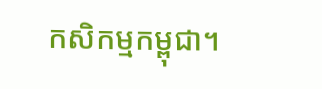កសិកម្មកម្ពុជា។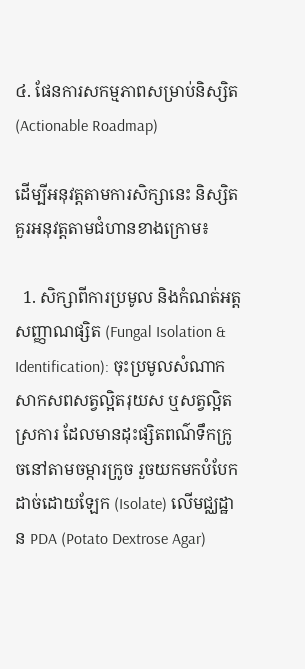៤. ផែនការសកម្មភាពសម្រាប់និស្សិត (Actionable Roadmap)

ដើម្បីអនុវត្តតាមការសិក្សានេះ និស្សិតគួរអនុវត្តតាមជំហានខាងក្រោម៖

  1. សិក្សាពីការប្រមូល និងកំណត់អត្តសញ្ញាណផ្សិត (Fungal Isolation & Identification): ចុះប្រមូលសំណាកសាកសពសត្វល្អិតរុយស ឬសត្វល្អិតស្រការ ដែលមានដុះផ្សិតពណ៌ទឹកក្រូចនៅតាមចម្ការក្រូច រួចយកមកបំបែកដាច់ដោយឡែក (Isolate) លើមជ្ឈដ្ឋាន PDA (Potato Dextrose Agar)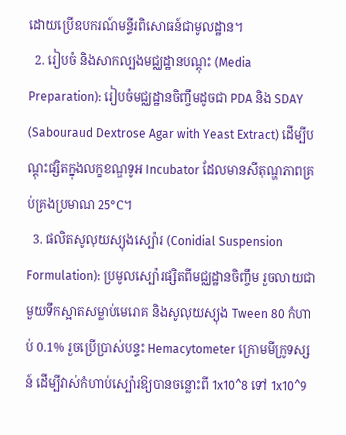ដោយប្រើឧបករណ៍មន្ទីរពិសោធន៍ជាមូលដ្ឋាន។
  2. រៀបចំ និងសាកល្បងមជ្ឈដ្ឋានបណ្តុះ (Media Preparation): រៀបចំមជ្ឈដ្ឋានចិញ្ចឹមដូចជា PDA និង SDAY (Sabouraud Dextrose Agar with Yeast Extract) ដើម្បីបណ្តុះផ្សិតក្នុងលក្ខខណ្ឌទូអ Incubator ដែលមានសីតុណ្ហភាពគ្រប់គ្រងប្រមាណ 25°C។
  3. ផលិតសូលុយស្យុងស្ប៉ោរ (Conidial Suspension Formulation): ប្រមូលស្ប៉ោរផ្សិតពីមជ្ឈដ្ឋានចិញ្ចឹម រួចលាយជាមួយទឹកស្អាតសម្លាប់មេរោគ និងសូលុយស្យុង Tween 80 កំហាប់ 0.1% រួចប្រើប្រាស់បន្ទះ Hemacytometer ក្រោមមីក្រូទស្សន៍ ដើម្បីវាស់កំហាប់ស្ប៉ោរឱ្យបានចន្លោះពី 1x10^8 ទៅ 1x10^9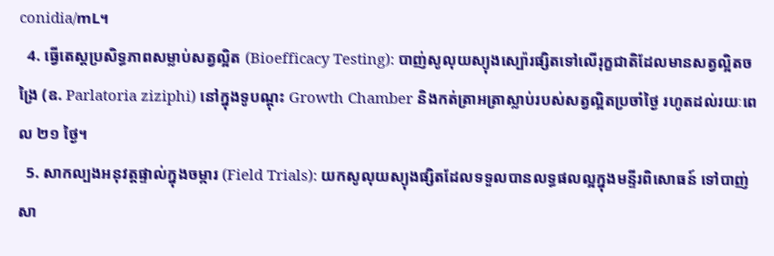conidia/mL។
  4. ធ្វើតេស្តប្រសិទ្ធភាពសម្លាប់សត្វល្អិត (Bioefficacy Testing): បាញ់សូលុយស្យុងស្ប៉ោរផ្សិតទៅលើរុក្ខជាតិដែលមានសត្វល្អិតចង្រៃ (ឧ. Parlatoria ziziphi) នៅក្នុងទូបណ្តុះ Growth Chamber និងកត់ត្រាអត្រាស្លាប់របស់សត្វល្អិតប្រចាំថ្ងៃ រហូតដល់រយៈពេល ២១ ថ្ងៃ។
  5. សាកល្បងអនុវត្តផ្ទាល់ក្នុងចម្ការ (Field Trials): យកសូលុយស្យុងផ្សិតដែលទទួលបានលទ្ធផលល្អក្នុងមន្ទីរពិសោធន៍ ទៅបាញ់សា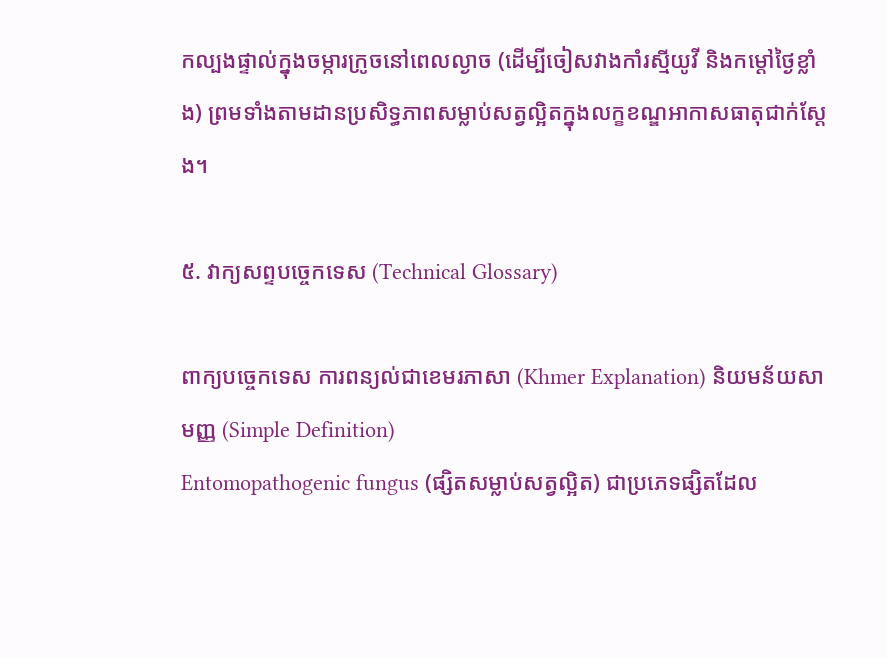កល្បងផ្ទាល់ក្នុងចម្ការក្រូចនៅពេលល្ងាច (ដើម្បីចៀសវាងកាំរស្មីយូវី និងកម្តៅថ្ងៃខ្លាំង) ព្រមទាំងតាមដានប្រសិទ្ធភាពសម្លាប់សត្វល្អិតក្នុងលក្ខខណ្ឌអាកាសធាតុជាក់ស្តែង។

៥. វាក្យសព្ទបច្ចេកទេស (Technical Glossary)

ពាក្យបច្ចេកទេស ការពន្យល់ជាខេមរភាសា (Khmer Explanation) និយមន័យសាមញ្ញ (Simple Definition)
Entomopathogenic fungus (ផ្សិតសម្លាប់សត្វល្អិត) ជាប្រភេទផ្សិតដែល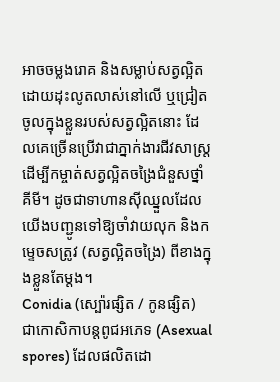អាចចម្លងរោគ និងសម្លាប់សត្វល្អិត ដោយដុះលូតលាស់នៅលើ ឬជ្រៀតចូលក្នុងខ្លួនរបស់សត្វល្អិតនោះ ដែលគេច្រើនប្រើវាជាភ្នាក់ងារជីវសាស្រ្តដើម្បីកម្ចាត់សត្វល្អិតចង្រៃជំនួសថ្នាំគីមី។ ដូចជាទាហានស៊ីឈ្នួលដែលយើងបញ្ជូនទៅឱ្យចាំវាយលុក និងកម្ទេចសត្រូវ (សត្វល្អិតចង្រៃ) ពីខាងក្នុងខ្លួនតែម្តង។
Conidia (ស្ប៉ោរផ្សិត / កូនផ្សិត) ជាកោសិកាបន្តពូជអភេទ (Asexual spores) ដែលផលិតដោ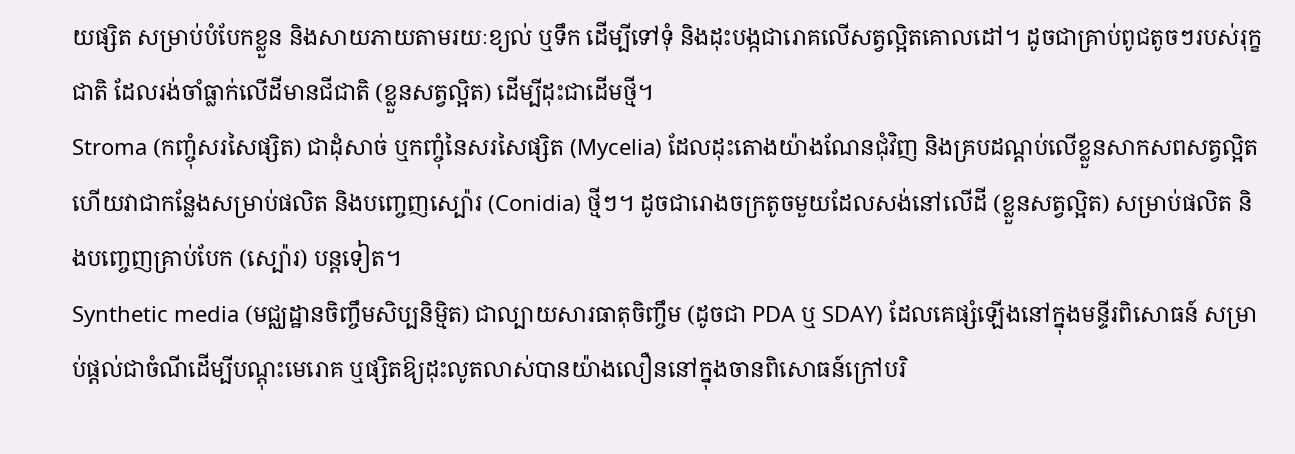យផ្សិត សម្រាប់បំបែកខ្លួន និងសាយភាយតាមរយៈខ្យល់ ឬទឹក ដើម្បីទៅទុំ និងដុះបង្កជារោគលើសត្វល្អិតគោលដៅ។ ដូចជាគ្រាប់ពូជតូចៗរបស់រុក្ខជាតិ ដែលរង់ចាំធ្លាក់លើដីមានជីជាតិ (ខ្លួនសត្វល្អិត) ដើម្បីដុះជាដើមថ្មី។
Stroma (កញ្ចុំសរសៃផ្សិត) ជាដុំសាច់ ឬកញ្ចុំនៃសរសៃផ្សិត (Mycelia) ដែលដុះតោងយ៉ាងណែនជុំវិញ និងគ្របដណ្តប់លើខ្លួនសាកសពសត្វល្អិត ហើយវាជាកន្លែងសម្រាប់ផលិត និងបញ្ចេញស្ប៉ោរ (Conidia) ថ្មីៗ។ ដូចជារោងចក្រតូចមួយដែលសង់នៅលើដី (ខ្លួនសត្វល្អិត) សម្រាប់ផលិត និងបញ្ចេញគ្រាប់បែក (ស្ប៉ោរ) បន្តទៀត។
Synthetic media (មជ្ឈដ្ឋានចិញ្ចឹមសិប្បនិម្មិត) ជាល្បាយសារធាតុចិញ្ចឹម (ដូចជា PDA ឬ SDAY) ដែលគេផ្សំឡើងនៅក្នុងមន្ទីរពិសោធន៍ សម្រាប់ផ្តល់ជាចំណីដើម្បីបណ្តុះមេរោគ ឬផ្សិតឱ្យដុះលូតលាស់បានយ៉ាងលឿននៅក្នុងចានពិសោធន៍ក្រៅបរិ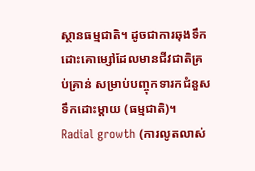ស្ថានធម្មជាតិ។ ដូចជាការឆុងទឹកដោះគោម្សៅដែលមានជីវជាតិគ្រប់គ្រាន់ សម្រាប់បញ្ចុកទារកជំនួសទឹកដោះម្តាយ (ធម្មជាតិ)។
Radial growth (ការលូតលាស់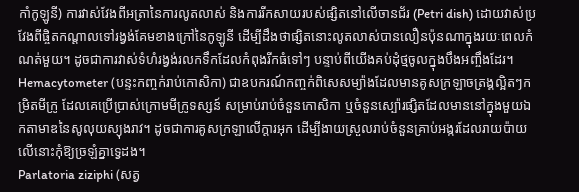កាំកូឡូនី) ការវាស់វែងពីអត្រានៃការលូតលាស់ និងការរីកសាយរបស់ផ្សិតនៅលើចានជ័រ (Petri dish) ដោយវាស់ប្រវែងពីផ្ចិតកណ្តាលទៅរង្វង់គែមខាងក្រៅនៃកូឡូនី ដើម្បីដឹងថាផ្សិតនោះលូតលាស់បានលឿនប៉ុនណាក្នុងរយៈពេលកំណត់មួយ។ ដូចជាការវាស់ទំហំរង្វង់រលកទឹកដែលកំពុងរីកធំទៅៗ បន្ទាប់ពីយើងគប់ដុំថ្មចូលក្នុងបឹងអញ្ចឹងដែរ។
Hemacytometer (បន្ទះកញ្ចក់រាប់កោសិកា) ជាឧបករណ៍កញ្ចក់ពិសេសម្យ៉ាងដែលមានគូសក្រឡាចត្រង្គល្អិតៗកម្រិតមីក្រូ ដែលគេប្រើប្រាស់ក្រោមមីក្រូទស្សន៍ សម្រាប់រាប់ចំនួនកោសិកា ឬចំនួនស្ប៉ោរផ្សិតដែលមាននៅក្នុងមួយឯកតាមាឌនៃសូលុយស្យុងរាវ។ ដូចជាការគូសក្រឡាលើក្ដារអុក ដើម្បីងាយស្រួលរាប់ចំនួនគ្រាប់អង្ករដែលរាយប៉ាយលើនោះកុំឱ្យច្រឡំគ្នាទ្វេដង។
Parlatoria ziziphi (សត្វ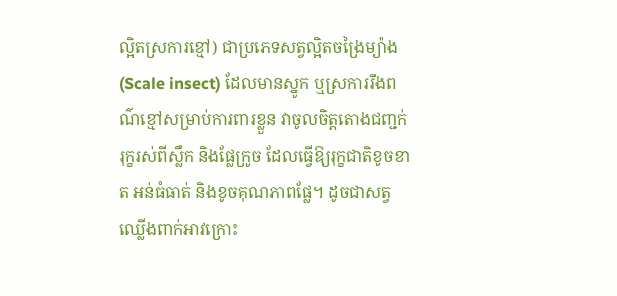ល្អិតស្រការខ្មៅ) ជាប្រភេទសត្វល្អិតចង្រៃម្យ៉ាង (Scale insect) ដែលមានស្នូក ឬស្រការរឹងពណ៌ខ្មៅសម្រាប់ការពារខ្លួន វាចូលចិត្តតោងជញ្ជក់រុក្ខរស់ពីស្លឹក និងផ្លែក្រូច ដែលធ្វើឱ្យរុក្ខជាតិខូចខាត អន់ធំធាត់ និងខូចគុណភាពផ្លែ។ ដូចជាសត្វឈ្លើងពាក់អាវក្រោះ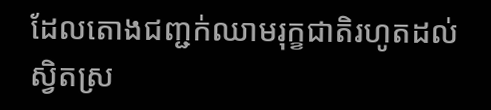ដែលតោងជញ្ជក់ឈាមរុក្ខជាតិរហូតដល់ស្វិតស្រ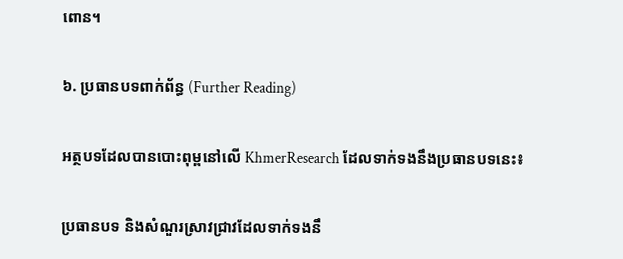ពោន។

៦. ប្រធានបទពាក់ព័ន្ធ (Further Reading)

អត្ថបទដែលបានបោះពុម្ពនៅលើ KhmerResearch ដែលទាក់ទងនឹងប្រធានបទនេះ៖

ប្រធានបទ និងសំណួរស្រាវជ្រាវដែលទាក់ទងនឹ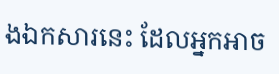ងឯកសារនេះ ដែលអ្នកអាច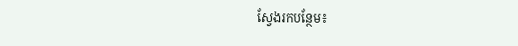ស្វែងរកបន្ថែម៖